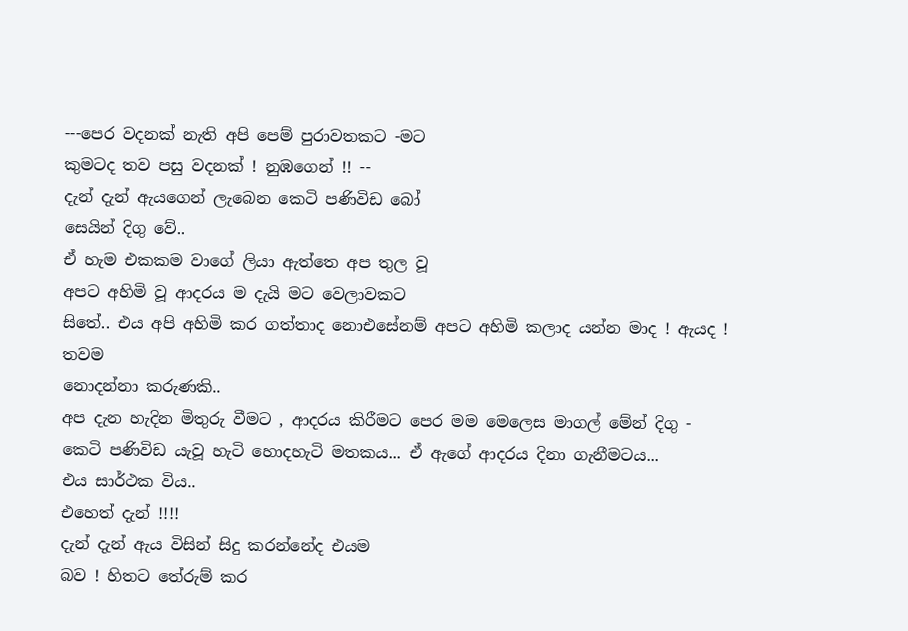---පෙර වදනක් නැති අපි පෙම් පුරාවතකට -මට
කුමටද තව පසු වදනක් ! නුඹගෙන් !! --
දැන් දැන් ඇයගෙන් ලැබෙන කෙටි පණිවිඩ බෝ
සෙයින් දිගු වේ..
ඒ හැම එකකම වාගේ ලියා ඇත්තෙ අප තුල වූ
අපට අහිමි වූ ආදරය ම දැයි මට වෙලාවකට
සිතේ.. එය අපි අහිමි කර ගත්තාද නොඑසේනම් අපට අහිමි කලාද යන්න මාද ! ඇයද ! තවම
නොදන්නා කරුණකි..
අප දැන හැදින මිතුරු වීමට , ආදරය කිරීමට පෙර මම මෙලෙස මාගල් මේන් දිගු -
කෙටි පණිවිඩ යැවූ හැටි හොදහැටි මතකය... ඒ ඇගේ ආදරය දිනා ගැනීමටය...
එය සාර්ථක විය..
එහෙත් දැන් !!!!
දැන් දැන් ඇය විසින් සිදු කරන්නේද එයම
බව ! හිතට තේරුම් කර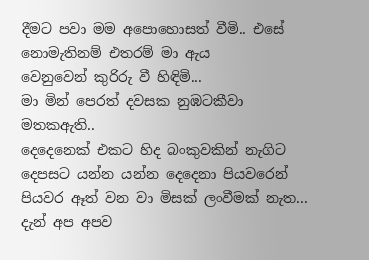දීමට පවා මම අපොහොසත් වීමි.. එසේ නොමැතිනම් එතරම් මා ඇය
වෙනුවෙන් කුරිරු වී හිඳිමි...
මා මින් පෙරත් දවසක නුඹටකීවා මතකඇති..
දෙදෙනෙක් එකට හිද බංකුවකින් නැගිට
දෙපසට යන්න යන්න දෙදෙනා පියවරෙන් පියවර ඈත් වන වා මිසක් ලංවීමක් නැත...
දැන් අප අපව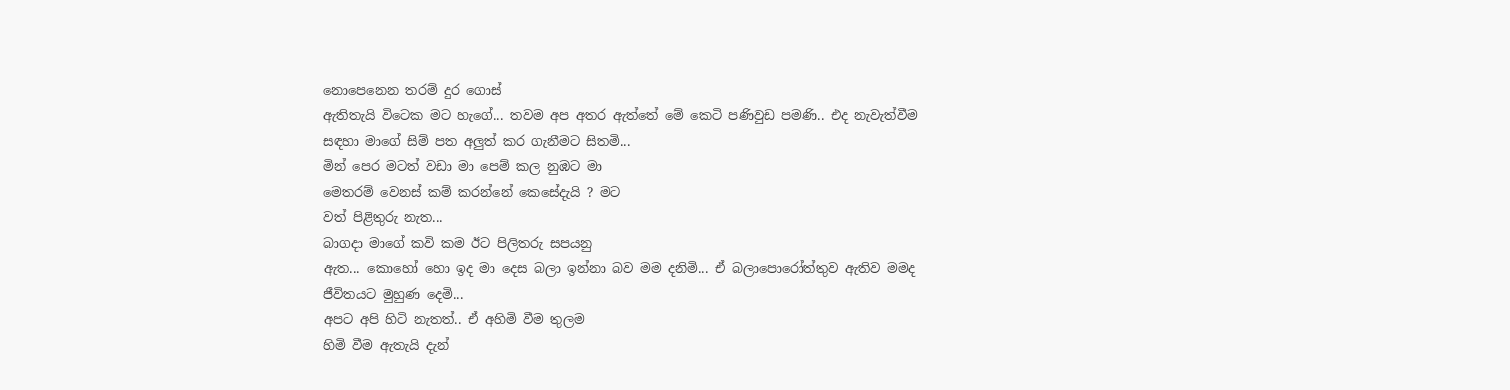නොපෙනෙන තරම් දුර ගොස්
ඇතිතැයි විටෙක මට හැගේ... තවම අප අතර ඇත්තේ මේ කෙටි පණිවුඩ පමණි.. එද නැවැත්වීම
සඳහා මාගේ සිම් පත අලුත් කර ගැනීමට සිතමි...
මින් පෙර මටත් වඩා මා පෙම් කල නුඹට මා
මෙතරම් වෙනස් කම් කරන්නේ කෙසේදැයි ? මට
වත් පිළිතුරු නැත...
බාගදා මාගේ කවි කම ඊට පිලිතරු සපයනු
ඇත... කොහෝ හො ඉද මා දෙස බලා ඉන්නා බව මම දනිමි... ඒ බලාපොරෝත්තුව ඇතිව මමද
ජීවිතයට මුහුණ දෙමි...
අපට අපි හිටි නැතත්.. ඒ අහිමි වීම තුලම
හිමි වීම ඇතැයි දැන්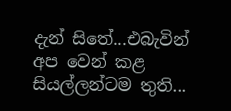දැන් සිතේ...එබැවින් අප වෙන් කළ සියල්ලන්ටම තුති...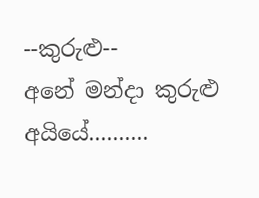--කුරුළු--
අනේ මන්දා කුරුළු අයියේ..........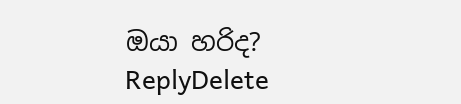ඔයා හරිද?
ReplyDelete